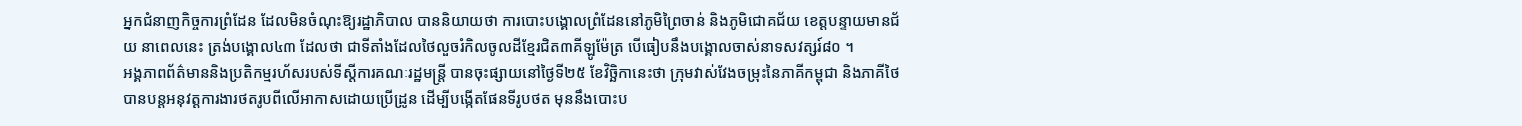អ្នកជំនាញកិច្ចការព្រំដែន ដែលមិនចំណុះឱ្យរដ្ឋាភិបាល បាននិយាយថា ការបោះបង្គោលព្រំដែននៅភូមិព្រៃចាន់ និងភូមិជោគជ័យ ខេត្តបន្ទាយមានជ័យ នាពេលនេះ ត្រង់បង្គោល៤៣ ដែលថា ជាទីតាំងដែលថៃលួចរំកិលចូលដីខ្មែរជិត៣គីឡូម៉ែត្រ បើធៀបនឹងបង្គោលចាស់នាទសវត្សរ៍៨០ ។
អង្គភាពព័ត៌មាននិងប្រតិកម្មរហ័សរបស់ទីស្តីការគណៈរដ្ឋមន្ត្រី បានចុះផ្សាយនៅថ្ងៃទី២៥ ខែវិច្ឆិកានេះថា ក្រុមវាស់វែងចម្រុះនៃភាគីកម្ពុជា និងភាគីថៃ បានបន្តអនុវត្តការងារថតរូបពីលើអាកាសដោយប្រើដ្រូន ដើម្បីបង្កើតផែនទីរូបថត មុននឹងបោះប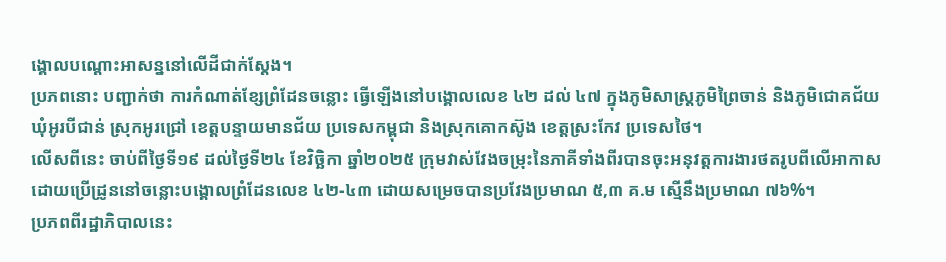ង្គោលបណ្តោះអាសន្ននៅលើដីជាក់ស្តែង។
ប្រភពនោះ បញ្ជាក់ថា ការកំណាត់ខ្សែព្រំដែនចន្លោះ ធ្វើឡើងនៅបង្គោលលេខ ៤២ ដល់ ៤៧ ក្នុងភូមិសាស្ត្រភូមិព្រៃចាន់ និងភូមិជោគជ័យ ឃុំអូរបីជាន់ ស្រុកអូរជ្រៅ ខេត្តបន្ទាយមានជ័យ ប្រទេសកម្ពុជា និងស្រុកគោកស៊ូង ខេត្តស្រះកែវ ប្រទេសថៃ។
លើសពីនេះ ចាប់ពីថ្ងៃទី១៩ ដល់ថ្ងៃទី២៤ ខែវិច្ឆិកា ឆ្នាំ២០២៥ ក្រុមវាស់វែងចម្រុះនៃភាគីទាំងពីរបានចុះអនុវត្តការងារថតរូបពីលើអាកាសដោយប្រើដ្រូននៅចន្លោះបង្គោលព្រំដែនលេខ ៤២-៤៣ ដោយសម្រេចបានប្រវែងប្រមាណ ៥,៣ គ.ម ស្មើនឹងប្រមាណ ៧៦%។
ប្រភពពីរដ្ឋាភិបាលនេះ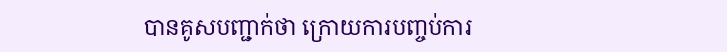បានគូសបញ្ជាក់ថា ក្រោយការបញ្ចប់ការ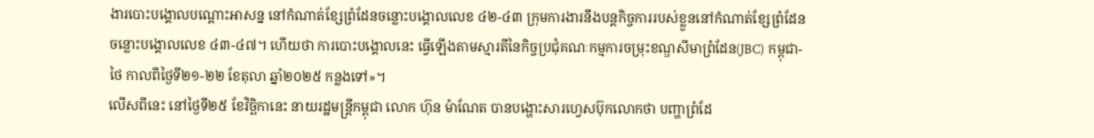ងារបោះបង្គោលបណ្តោះអាសន្ន នៅកំណាត់ខ្សែព្រំដែនចន្លោះបង្គោលលេខ ៤២-៤៣ ក្រុមការងារនឹងបន្តកិច្ចការរបស់ខ្លួននៅកំណាត់ខ្សែព្រំដែនចន្លោះបង្គោលលេខ ៤៣-៤៧។ ហើយថា ការបោះបង្គោលនេះ ធ្វើឡើងតាមស្មារតីនៃកិច្ចប្រជុំគណៈកម្មការចម្រុះខណ្ឌសីមាព្រំដែន(JBC) កម្ពុជា-ថៃ កាលពីថ្ងៃទី២១-២២ ខែតុលា ឆ្នាំ២០២៥ កន្លងទៅ»។
លើសពីនេះ នៅថ្ងៃទី២៥ ខែវិច្ឆិកានេះ នាយរដ្ឋមន្រ្តីកម្ពុជា លោក ហ៊ុន ម៉ាណែត បានបង្ហោះសារហ្វេសប៊ុកលោកថា បញ្ហាព្រំដែ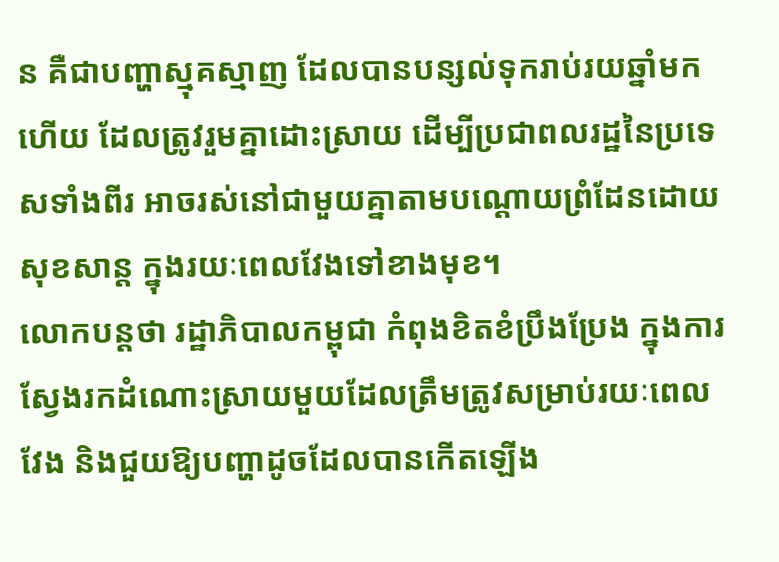ន គឺជាបញ្ហាស្មុគស្មាញ ដែលបានបន្សល់ទុករាប់រយឆ្នាំមកហើយ ដែលត្រូវរួមគ្នាដោះស្រាយ ដើម្បីប្រជាពលរដ្ឋនៃប្រទេសទាំងពីរ អាចរស់នៅជាមួយគ្នាតាមបណ្ដោយព្រំដែនដោយសុខសាន្ត ក្នុងរយៈពេលវែងទៅខាងមុខ។
លោកបន្តថា រដ្ឋាភិបាលកម្ពុជា កំពុងខិតខំប្រឹងប្រែង ក្នុងការស្វែងរកដំណោះស្រាយមួយដែលត្រឹមត្រូវសម្រាប់រយៈពេលវែង និងជួយឱ្យបញ្ហាដូចដែលបានកើតឡើង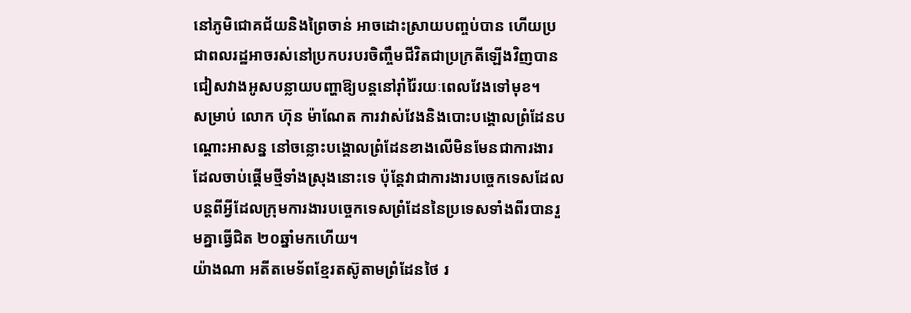នៅភូមិជោគជ័យនិងព្រៃចាន់ អាចដោះស្រាយបញ្ចប់បាន ហើយប្រជាពលរដ្ឋអាចរស់នៅប្រកបរបរចិញ្ចឹមជីវិតជាប្រក្រតីឡើងវិញបាន ជៀសវាងអូសបន្លាយបញ្ហាឱ្យបន្តនៅរ៉ាំរ៉ៃរយៈពេលវែងទៅមុខ។
សម្រាប់ លោក ហ៊ុន ម៉ាណែត ការវាស់វែងនិងបោះបង្គោលព្រំដែនបណ្តោះអាសន្ន នៅចន្លោះបង្គោលព្រំដែនខាងលើមិនមែនជាការងារដែលចាប់ផ្ដើមថ្មីទាំងស្រុងនោះទេ ប៉ុន្តែវាជាការងារបច្ចេកទេសដែលបន្តពីអ្វីដែលក្រុមការងារបច្ចេកទេសព្រំដែននៃប្រទេសទាំងពីរបានរួមគ្នាធ្វើជិត ២០ឆ្នាំមកហើយ។
យ៉ាងណា អតីតមេទ័ពខ្មែរតស៊ូតាមព្រំដែនថៃ រ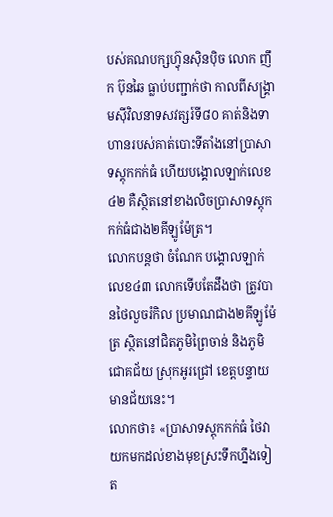បស់គណបក្សហ្វ៊ុនស៊ិនប៉ិច លោក ញឹក ប៊ុនឆៃ ធ្លាប់បញ្ជាក់ថា កាលពីសង្រ្គាមស៊ីវិលនាទសវត្សរ៍ទី៨០ គាត់និងទាហានរបស់គាត់បោះទីតាំងនៅប្រាសាទស្តុកកក់ធំ ហើយបង្គោលឡាក់លេខ៤២ គឺស្ថិតនៅខាងលិចប្រាសាទស្តុកកក់ធំជាង២គីឡូម៉ែត្រ។
លោកបន្តថា ចំណែក បង្គោលឡាក់លេខ៤៣ លោកទើបតែដឹងថា ត្រូវបានថៃលួចរំកិល ប្រមាណជាង២គីឡូម៉ែត្រ ស្ថិតនៅជិតភូមិព្រៃចាន់ និងភូមិជោគជ័យ ស្រុកអូរជ្រៅ ខេត្តបន្ទាយមានជ័យនេះ។
លោកថា៖ «ប្រាសាទស្តុកកក់ធំ ថៃវាយកមកដល់ខាងមុខស្រះទឹកហ្នឹងទៀត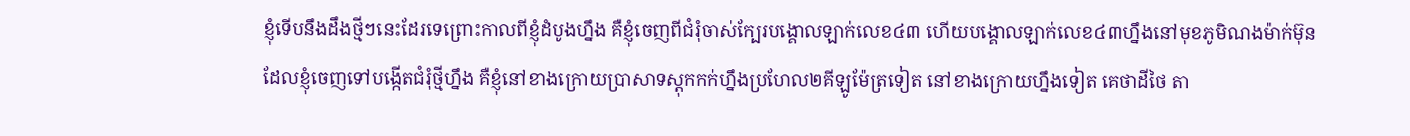ខ្ញុំទើបនឹងដឹងថ្មីៗនេះដែរទេព្រោះកាលពីខ្ញុំដំបូងហ្នឹង គឺខ្ញុំចេញពីជំរុំចាស់ក្បែរបង្គោលឡាក់លេខ៤៣ ហើយបង្គោលឡាក់លេខ៤៣ហ្នឹងនៅមុខភូមិណងម៉ាក់ម៊ុន ដែលខ្ញុំចេញទៅបង្កើតជំរុំថ្មីហ្នឹង គឺខ្ញុំនៅខាងក្រោយប្រាសាទស្តុកកក់ហ្នឹងប្រហែល២គីឡូម៉ែត្រទៀត នៅខាងក្រោយហ្នឹងទៀត គេថាដីថៃ តា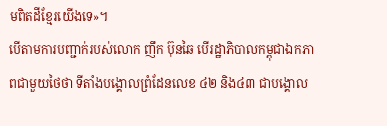មពិតដីខ្មែរយើងទេ»។
បើតាមការបញ្ជាក់របស់លោក ញឹក ប៊ុនឆៃ បើរដ្ឋាភិបាលកម្ពុជាឯកភាពជាមួយថៃថា ទីតាំងបង្គោលព្រំដែនលេខ ៤២ និង៤៣ ជាបង្គោល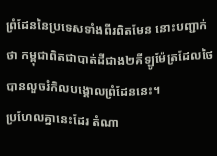ព្រំដែននៃប្រទេសទាំងពីរពិតមែន នោះបញ្ជាក់ថា កម្ពុជាពិតជាបាត់ដីជាង២គីឡូម៉ែត្រដែលថៃបានលួចរំកិលបង្គោលព្រំដែននេះ។
ប្រហែលគ្នានេះដែរ តំណា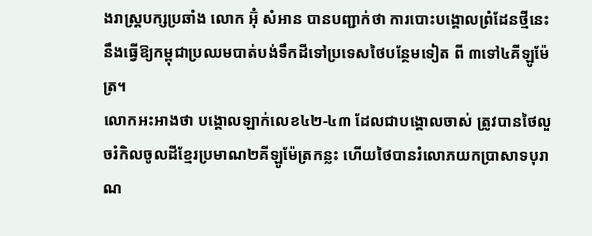ងរាស្រ្តបក្សប្រឆាំង លោក អ៊ុំ សំអាន បានបញ្ជាក់ថា ការបោះបង្គោលព្រំដែនថ្មីនេះ នឹងធ្វើឱ្យកម្ពុជាប្រឈមបាត់បង់ទឹកដីទៅប្រទេសថៃបន្ថែមទៀត ពី ៣ទៅ៤គីឡូម៉ែត្រ។
លោកអះអាងថា បង្គោលឡាក់លេខ៤២-៤៣ ដែលជាបង្គោលចាស់ ត្រូវបានថៃលួចរំកិលចូលដីខ្មែរប្រមាណ២គីឡូម៉ែត្រកន្លះ ហើយថៃបានរំលោភយកប្រាសាទបុរាណ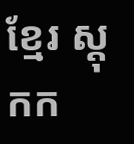ខ្មែរ ស្តុកក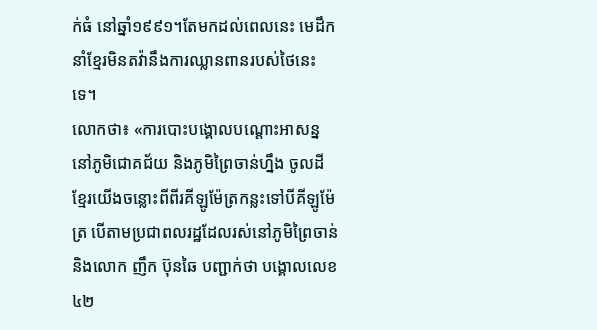ក់ធំ នៅឆ្នាំ១៩៩១។តែមកដល់ពេលនេះ មេដឹកនាំខ្មែរមិនតវ៉ានឹងការឈ្លានពានរបស់ថៃនេះទេ។
លោកថា៖ «ការបោះបង្គោលបណ្ដោះអាសន្ននៅភូមិជោគជ័យ និងភូមិព្រៃចាន់ហ្នឹង ចូលដីខ្មែរយើងចន្លោះពីពីរគីឡូម៉ែត្រកន្លះទៅបីគីឡូម៉ែត្រ បើតាមប្រជាពលរដ្ឋដែលរស់នៅភូមិព្រៃចាន់ និងលោក ញឹក ប៊ុនឆៃ បញ្ជាក់ថា បង្គោលលេខ៤២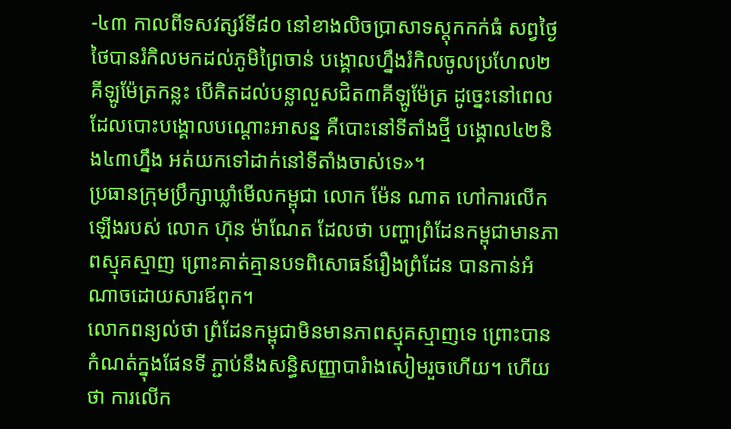-៤៣ កាលពីទសវត្សរ៍ទី៨០ នៅខាងលិចប្រាសាទស្តុកកក់ធំ សព្វថ្ងៃថៃបានរំកិលមកដល់ភូមិព្រៃចាន់ បង្គោលហ្នឹងរំកិលចូលប្រហែល២គីឡូម៉ែត្រកន្លះ បើគិតដល់បន្លាលួសជិត៣គីឡូម៉ែត្រ ដូច្នេះនៅពេលដែលបោះបង្គោលបណ្ដោះអាសន្ន គឺបោះនៅទីតាំងថ្មី បង្គោល៤២និង៤៣ហ្នឹង អត់យកទៅដាក់នៅទីតាំងចាស់ទេ»។
ប្រធានក្រុមប្រឹក្សាឃ្លាំមើលកម្ពុជា លោក ម៉ែន ណាត ហៅការលើកឡើងរបស់ លោក ហ៊ុន ម៉ាណែត ដែលថា បញ្ហាព្រំដែនកម្ពុជាមានភាពស្មុគស្មាញ ព្រោះគាត់គ្មានបទពិសោធន៍រឿងព្រំដែន បានកាន់អំណាចដោយសារឪពុក។
លោកពន្យល់ថា ព្រំដែនកម្ពុជាមិនមានភាពស្មុគស្មាញទេ ព្រោះបានកំណត់ក្នុងផែនទី ភ្ជាប់នឹងសន្ធិសញ្ញាបារំាងសៀមរួចហើយ។ ហើយថា ការលើក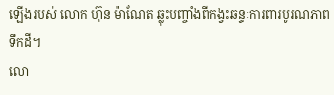ឡើងរបស់ លោក ហ៊ុន ម៉ាណែត ឆ្លុះបញ្ចាំងពីកង្វះឆន្ទៈការពារបូរណភាពទឹកដី។
លោ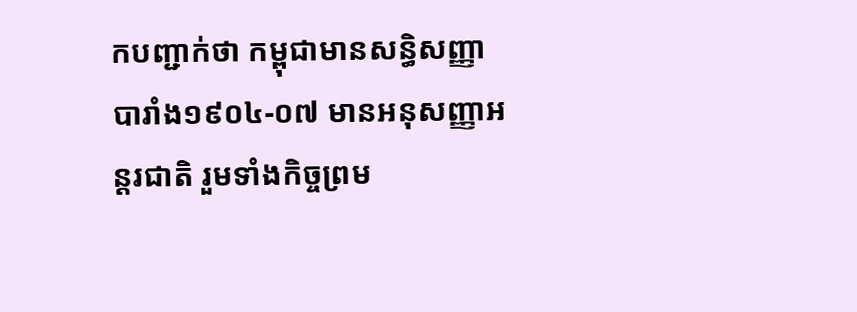កបញ្ជាក់ថា កម្ពុជាមានសន្ធិសញ្ញាបារាំង១៩០៤-០៧ មានអនុសញ្ញាអន្តរជាតិ រួមទាំងកិច្ចព្រម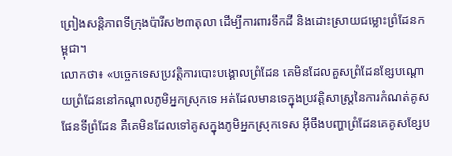ព្រៀងសន្តិភាពទីក្រុងប៉ារីស២៣តុលា ដើម្បីការពារទឹកដី និងដោះស្រាយជម្លោះព្រំដែនកម្ពុជា។
លោកថា៖ «បច្ចេកទេសប្រវត្តិការបោះបង្គោលព្រំដែន គេមិនដែលគួសព្រំដែនខ្សែបណ្ដោយព្រំដែននៅកណ្ដាលភូមិអ្នកស្រុកទេ អត់ដែលមានទេក្នុងប្រវត្តិសាស្ត្រនៃការកំណត់គូសផែនទីព្រំដែន គឺគេមិនដែលទៅគូសក្នុងភូមិអ្នកស្រុកទេស អ៊ីចឹងបញ្ហាព្រំដែនគេគូសខ្សែប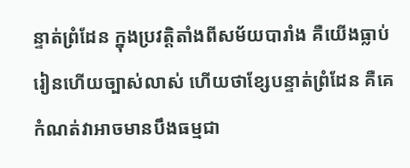ន្ទាត់ព្រំដែន ក្នុងប្រវត្តិតាំងពីសម័យបារាំង គឺយើងធ្លាប់រៀនហើយច្បាស់លាស់ ហើយថាខ្សែបន្ទាត់ព្រំដែន គឺគេកំណត់វាអាចមានបឹងធម្មជា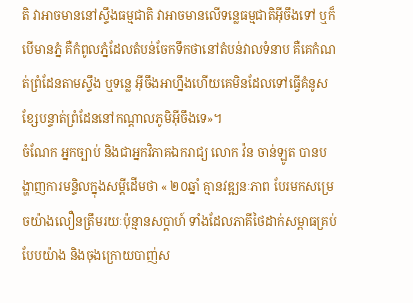តិ វាអាចមាននៅស្ទឹងធម្មជាតិ វាអាចមានលើទន្លេធម្មជាតិអ៊ីចឹងទៅ ឬក៏បើមានភ្នំ គឺកំពូលភ្នំដែលតំបន់ចែកទឹកថានៅតំបន់វាលទំនាប គឺគេកំណត់ព្រំដែនតាមស្ទឹង ឬទន្លេ អ៊ីចឹងអាហ្នឹងហើយគេមិនដែលទៅធ្វើគំនូសខ្សែបន្ទាត់ព្រំដែននៅកណ្ដាលភូមិអ៊ីចឹងទេ»។
ចំណែក អ្នកច្បាប់ និងជាអ្នកវិភាគឯករាជ្យ លោក វ៉ន ចាន់ឡូត បានបង្ហាញការមន្ទិលក្នុងសម្តីដើមថា « ២០ឆ្នាំ គ្មានវឌ្ឍនៈភាព បែរមកសម្រេចយ៉ាងលឿនត្រឹមរយៈប៉ុន្មានសប្ដាហ៍ ទាំងដែលភាគីថៃដាក់សម្ពាធគ្រប់បែបយ៉ាង និងចុងក្រោយបាញ់ស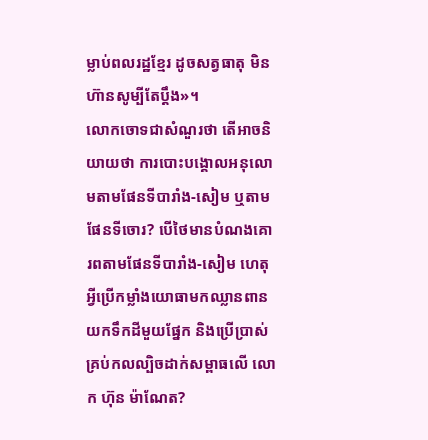ម្លាប់ពលរដ្ឋខ្មែរ ដូចសត្វធាតុ មិនហ៊ានសូម្បីតែប្ដឹង»។
លោកចោទជាសំណួរថា តើអាចនិយាយថា ការបោះបង្គោលអនុលោមតាមផែនទីបារាំង-សៀម ឬតាមផែនទីចោរ? បើថៃមានបំណងគោរពតាមផែនទីបារាំង-សៀម ហេតុអ្វីប្រើកម្លាំងយោធាមកឈ្លានពានយកទឹកដីមួយផ្នែក និងប្រើប្រាស់គ្រប់កលល្បិចដាក់សម្ពាធលើ លោក ហ៊ុន ម៉ាណែត?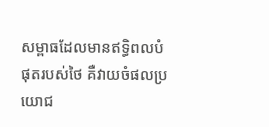សម្ពាធដែលមានឥទ្ធិពលបំផុតរបស់ថៃ គឺវាយចំផលប្រយោជ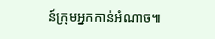ន៍ក្រុមអ្នកកាន់អំណាច៕